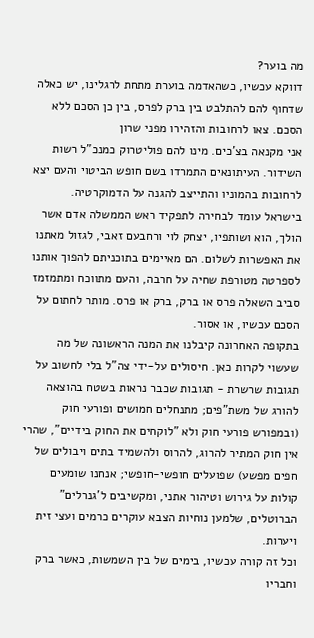מה בוער?
דווקא עכשיו, כשהאדמה בוערת מתחת לרגלינו, יש כאלה שדחוף להם להתלבט בין ברק לפרס, בין כן הסכם ללא הסכם. צאו לרחובות והזהירו מפני שרון
אני מקנאה בצ'כים. מינו להם פוליטרוק כמנכ"ל רשות השידור. העיתונאים התמרדו בשם חופש הביטוי והעם יצא לרחובות בהמוניו והתייצב להגנה על הדמוקרטיה.
בישראל עומד לבחירה לתפקיד ראש הממשלה אדם אשר הולך, הוא ושותפיו, יצחק לוי ורחבעם זאבי, לגזול מאתנו את האפשרות לשלום. הם מאיימים בתוכניתם להפוך אותנו לספרטה מטורפת שחיה על חרבה, והעם מתווכח ומתמזמז סביב השאלה פרס או ברק, ברק או פרס. מותר לחתום על הסכם עכשיו, או אסור.
בתקופה האחרונה קיבלנו את המנה הראשונה של מה שעשוי לקרות כאן. חיסולים על-ידי צה"ל בלי לחשוב על תגובות שרשרת - תגובות שכבר נראות בשטח בהוצאה להורג של משת"פים; מתנחלים חמושים ופורעי חוק (ובמפורש פורעי חוק ולא "לוקחים את החוק בידיים", שהרי אין חוק המתיר להרוג, להרוס ולהשמיד בתים ויבולים של חפים מפשע) שפועלים חופשי-חופשי; אנחנו שומעים קולות על גירוש וטיהור אתני, ומקשיבים ל'גנרלים" הברוטלים, שלמען נוחיות הצבא עוקרים כרמים ועצי זית ויערות.
וכל זה קורה עכשיו, בימים של בין השמשות, כאשר ברק וחבריו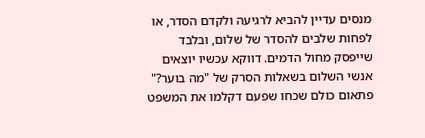מנסים עדיין להביא לרגיעה ולקדם הסדר, או לפחות שלבים להסדר של שלום, ובלבד שייפסק מחול הדמים. דווקא עכשיו יוצאים אנשי השלום בשאלות הסרק של "מה בוער?" פתאום כולם שכחו שפעם דקלמו את המשפט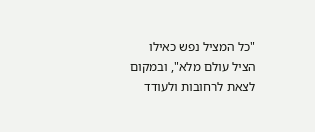"כל המציל נפש כאילו הציל עולם מלא", ובמקום לצאת לרחובות ולעודד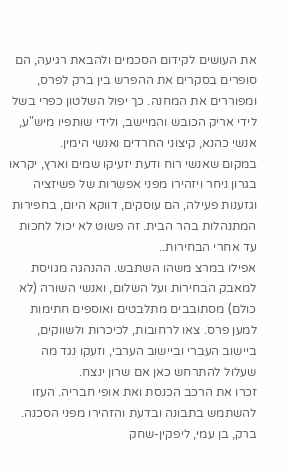את העושים לקידום הסכמים ולהבאת רגיעה, הם סופרים בסקרים את ההפרש בין ברק לפרס, ומפוררים את המחנה. כך יפול השלטון כפרי בשל לידי אריק הכובש והמיישב, ולידי שותפיו מיש"ע, אנשי כהנא, קיצוני החרדים ואנשי הימין.
במקום שאנשי רוח ודעת יזעיקו שמים וארץ, יקראו בגרון ניחר ויזהירו מפני אפשרות של פשיזציה וגזענות פעילה, הם עוסקים, דווקא היום, בחפירות המתנהלות בהר הבית. זה פשוט לא יכול לחכות עד אחרי הבחירות..
אפילו במרצ משהו השתבש. ההנהגה מגויסת למאבק הבחירות ועל השלום, ואנשי השורה (לא כולם) מסתובבים מתלבטים ואוספים חתימות למען פרס. צאו לרחובות, לכיכרות ולשווקים, ביישוב העברי וביישוב הערבי, וזעקו נגד מה שעלול להתרחש כאן אם שרון ינצח.
זכרו את הרכב הכנסת ואת אופי חבריה. העזו להשתמש בתבונה ובדעת והזהירו מפני הסכנה. ברק, בן עמי, ליפקין-שחק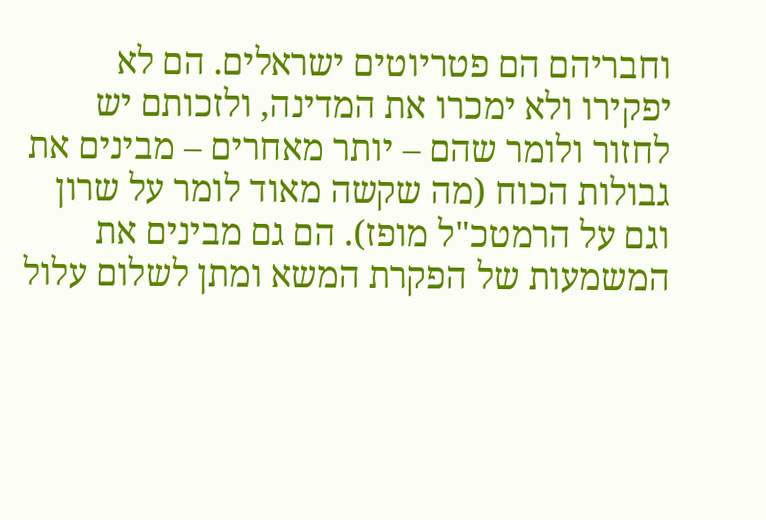וחבריהם הם פטריוטים ישראלים. הם לא יפקירו ולא ימכרו את המדינה, ולזכותם יש לחזור ולומר שהם – יותר מאחרים – מבינים את גבולות הכוח (מה שקשה מאוד לומר על שרון וגם על הרמטכ"ל מופז). הם גם מבינים את המשמעות של הפקרת המשא ומתן לשלום עלול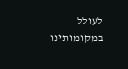לעולל במקומותינו